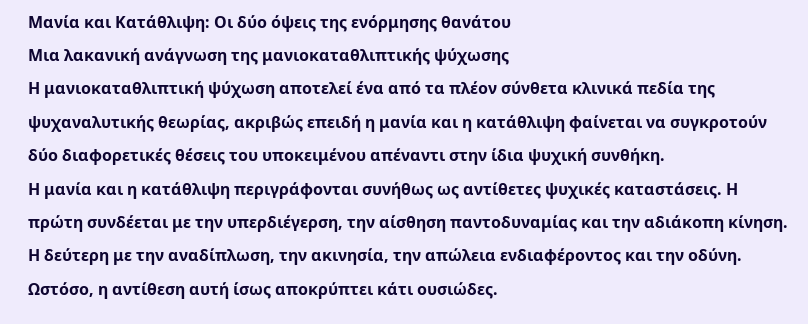Μανία και Κατάθλιψη: Οι δύο όψεις της ενόρμησης θανάτου
Μια λακανική ανάγνωση της μανιοκαταθλιπτικής ψύχωσης
Η μανιοκαταθλιπτική ψύχωση αποτελεί ένα από τα πλέον σύνθετα κλινικά πεδία της ψυχαναλυτικής θεωρίας, ακριβώς επειδή η μανία και η κατάθλιψη φαίνεται να συγκροτούν δύο διαφορετικές θέσεις του υποκειμένου απέναντι στην ίδια ψυχική συνθήκη.
Η μανία και η κατάθλιψη περιγράφονται συνήθως ως αντίθετες ψυχικές καταστάσεις. Η πρώτη συνδέεται με την υπερδιέγερση, την αίσθηση παντοδυναμίας και την αδιάκοπη κίνηση. Η δεύτερη με την αναδίπλωση, την ακινησία, την απώλεια ενδιαφέροντος και την οδύνη. Ωστόσο, η αντίθεση αυτή ίσως αποκρύπτει κάτι ουσιώδες.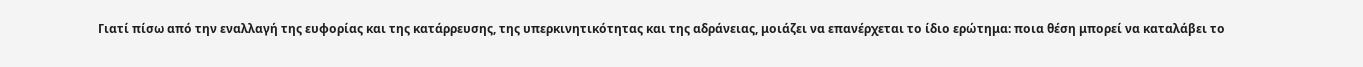Γιατί πίσω από την εναλλαγή της ευφορίας και της κατάρρευσης, της υπερκινητικότητας και της αδράνειας, μοιάζει να επανέρχεται το ίδιο ερώτημα: ποια θέση μπορεί να καταλάβει το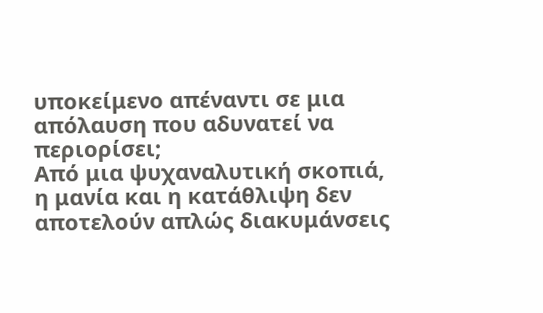υποκείμενο απέναντι σε μια απόλαυση που αδυνατεί να περιορίσει;
Από μια ψυχαναλυτική σκοπιά, η μανία και η κατάθλιψη δεν αποτελούν απλώς διακυμάνσεις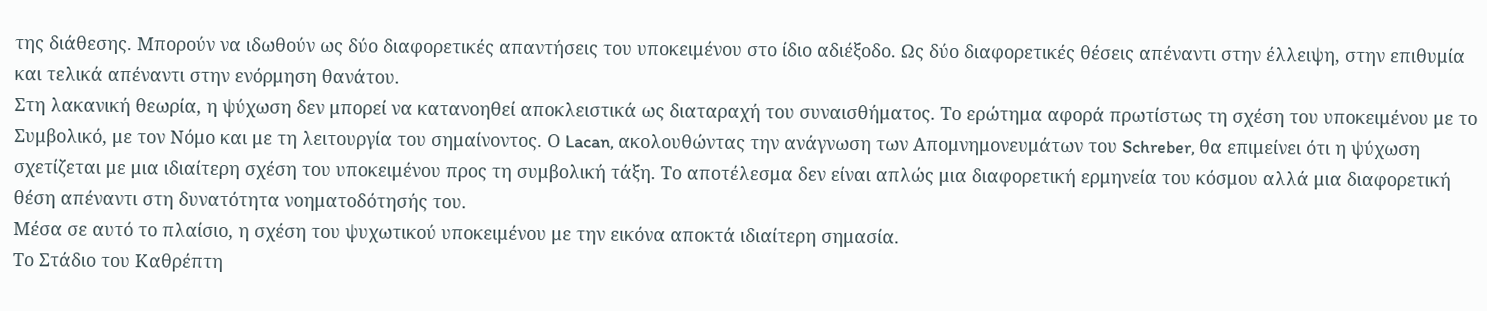της διάθεσης. Μπορούν να ιδωθούν ως δύο διαφορετικές απαντήσεις του υποκειμένου στο ίδιο αδιέξοδο. Ως δύο διαφορετικές θέσεις απέναντι στην έλλειψη, στην επιθυμία και τελικά απέναντι στην ενόρμηση θανάτου.
Στη λακανική θεωρία, η ψύχωση δεν μπορεί να κατανοηθεί αποκλειστικά ως διαταραχή του συναισθήματος. Το ερώτημα αφορά πρωτίστως τη σχέση του υποκειμένου με το Συμβολικό, με τον Νόμο και με τη λειτουργία του σημαίνοντος. Ο Lacan, ακολουθώντας την ανάγνωση των Απομνημονευμάτων του Schreber, θα επιμείνει ότι η ψύχωση σχετίζεται με μια ιδιαίτερη σχέση του υποκειμένου προς τη συμβολική τάξη. Το αποτέλεσμα δεν είναι απλώς μια διαφορετική ερμηνεία του κόσμου αλλά μια διαφορετική θέση απέναντι στη δυνατότητα νοηματοδότησής του.
Μέσα σε αυτό το πλαίσιο, η σχέση του ψυχωτικού υποκειμένου με την εικόνα αποκτά ιδιαίτερη σημασία.
Το Στάδιο του Καθρέπτη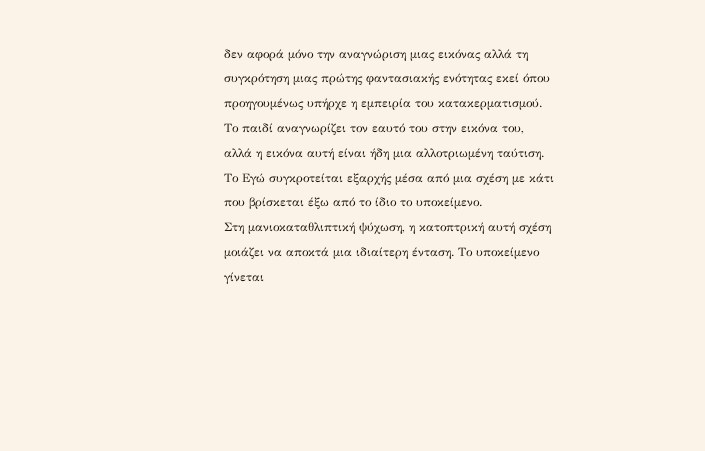δεν αφορά μόνο την αναγνώριση μιας εικόνας αλλά τη συγκρότηση μιας πρώτης φαντασιακής ενότητας εκεί όπου προηγουμένως υπήρχε η εμπειρία του κατακερματισμού. Το παιδί αναγνωρίζει τον εαυτό του στην εικόνα του, αλλά η εικόνα αυτή είναι ήδη μια αλλοτριωμένη ταύτιση. Το Εγώ συγκροτείται εξαρχής μέσα από μια σχέση με κάτι που βρίσκεται έξω από το ίδιο το υποκείμενο.
Στη μανιοκαταθλιπτική ψύχωση, η κατοπτρική αυτή σχέση μοιάζει να αποκτά μια ιδιαίτερη ένταση. Το υποκείμενο γίνεται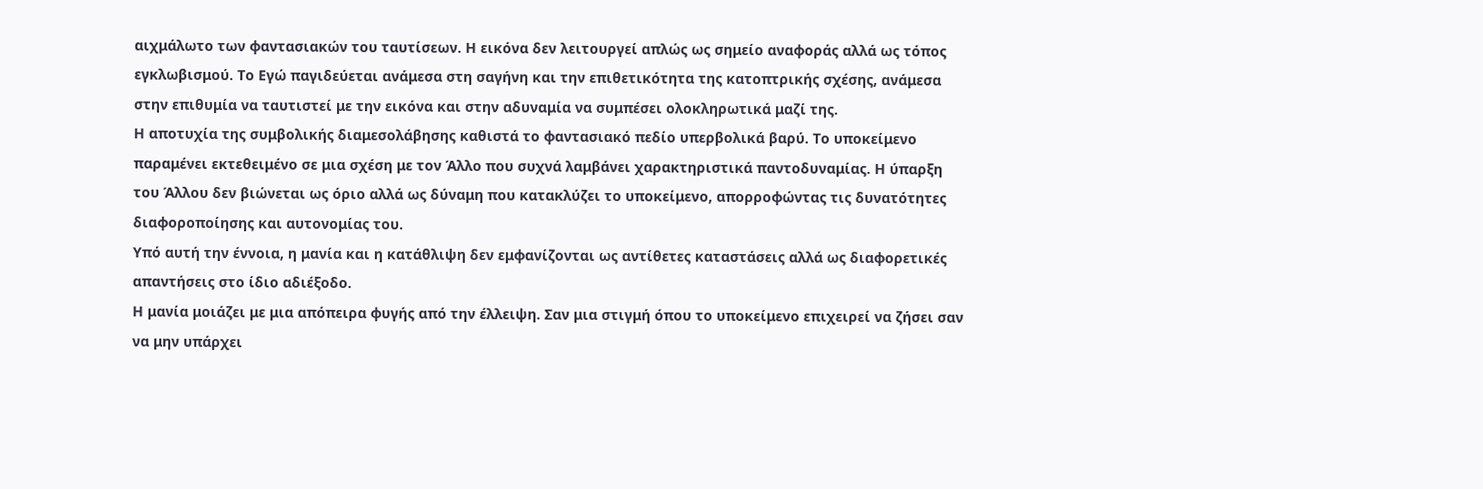αιχμάλωτο των φαντασιακών του ταυτίσεων. Η εικόνα δεν λειτουργεί απλώς ως σημείο αναφοράς αλλά ως τόπος εγκλωβισμού. Το Εγώ παγιδεύεται ανάμεσα στη σαγήνη και την επιθετικότητα της κατοπτρικής σχέσης, ανάμεσα στην επιθυμία να ταυτιστεί με την εικόνα και στην αδυναμία να συμπέσει ολοκληρωτικά μαζί της.
Η αποτυχία της συμβολικής διαμεσολάβησης καθιστά το φαντασιακό πεδίο υπερβολικά βαρύ. Το υποκείμενο παραμένει εκτεθειμένο σε μια σχέση με τον Άλλο που συχνά λαμβάνει χαρακτηριστικά παντοδυναμίας. Η ύπαρξη του Άλλου δεν βιώνεται ως όριο αλλά ως δύναμη που κατακλύζει το υποκείμενο, απορροφώντας τις δυνατότητες διαφοροποίησης και αυτονομίας του.
Υπό αυτή την έννοια, η μανία και η κατάθλιψη δεν εμφανίζονται ως αντίθετες καταστάσεις αλλά ως διαφορετικές απαντήσεις στο ίδιο αδιέξοδο.
Η μανία μοιάζει με μια απόπειρα φυγής από την έλλειψη. Σαν μια στιγμή όπου το υποκείμενο επιχειρεί να ζήσει σαν να μην υπάρχει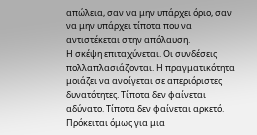απώλεια, σαν να μην υπάρχει όριο, σαν να μην υπάρχει τίποτα που να αντιστέκεται στην απόλαυση.
Η σκέψη επιταχύνεται. Οι συνδέσεις πολλαπλασιάζονται. Η πραγματικότητα μοιάζει να ανοίγεται σε απεριόριστες δυνατότητες. Τίποτα δεν φαίνεται αδύνατο. Τίποτα δεν φαίνεται αρκετό.
Πρόκειται όμως για μια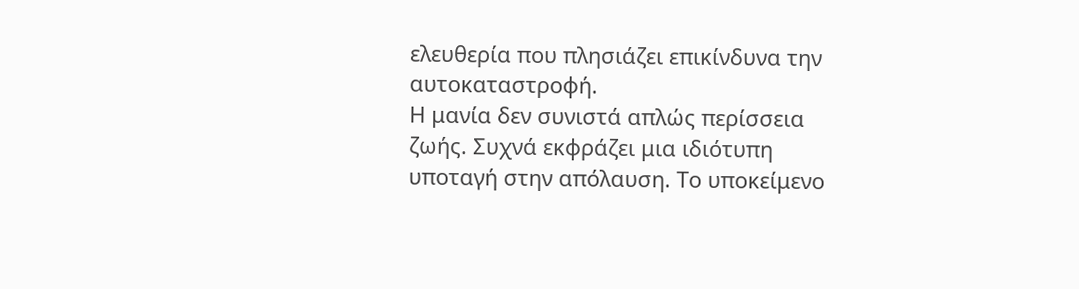ελευθερία που πλησιάζει επικίνδυνα την αυτοκαταστροφή.
Η μανία δεν συνιστά απλώς περίσσεια ζωής. Συχνά εκφράζει μια ιδιότυπη υποταγή στην απόλαυση. Το υποκείμενο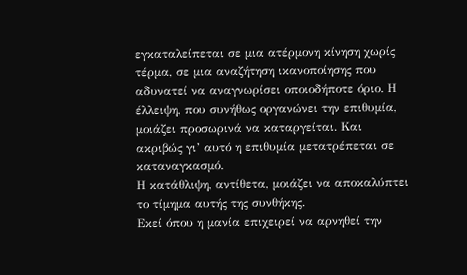εγκαταλείπεται σε μια ατέρμονη κίνηση χωρίς τέρμα, σε μια αναζήτηση ικανοποίησης που αδυνατεί να αναγνωρίσει οποιοδήποτε όριο. Η έλλειψη, που συνήθως οργανώνει την επιθυμία, μοιάζει προσωρινά να καταργείται. Και ακριβώς γι’ αυτό η επιθυμία μετατρέπεται σε καταναγκασμό.
Η κατάθλιψη, αντίθετα, μοιάζει να αποκαλύπτει το τίμημα αυτής της συνθήκης.
Εκεί όπου η μανία επιχειρεί να αρνηθεί την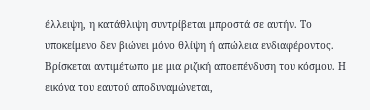έλλειψη, η κατάθλιψη συντρίβεται μπροστά σε αυτήν. Το υποκείμενο δεν βιώνει μόνο θλίψη ή απώλεια ενδιαφέροντος. Βρίσκεται αντιμέτωπο με μια ριζική αποεπένδυση του κόσμου. Η εικόνα του εαυτού αποδυναμώνεται,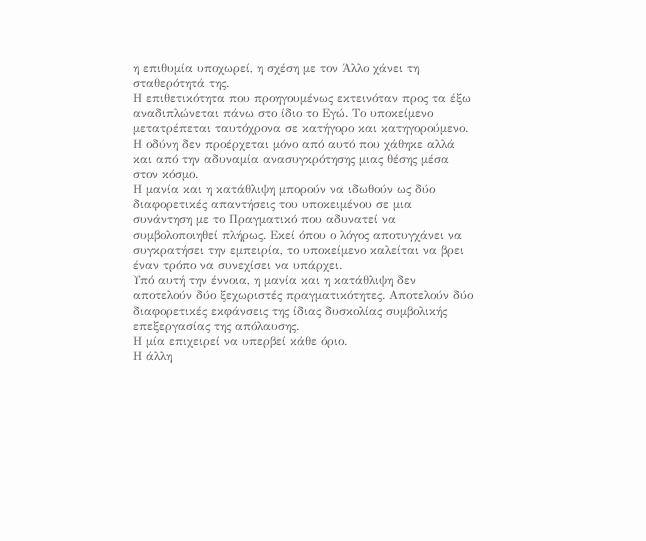η επιθυμία υποχωρεί, η σχέση με τον Άλλο χάνει τη σταθερότητά της.
Η επιθετικότητα που προηγουμένως εκτεινόταν προς τα έξω αναδιπλώνεται πάνω στο ίδιο το Εγώ. Το υποκείμενο μετατρέπεται ταυτόχρονα σε κατήγορο και κατηγορούμενο. Η οδύνη δεν προέρχεται μόνο από αυτό που χάθηκε αλλά και από την αδυναμία ανασυγκρότησης μιας θέσης μέσα στον κόσμο.
Η μανία και η κατάθλιψη μπορούν να ιδωθούν ως δύο διαφορετικές απαντήσεις του υποκειμένου σε μια συνάντηση με το Πραγματικό που αδυνατεί να συμβολοποιηθεί πλήρως. Εκεί όπου ο λόγος αποτυγχάνει να συγκρατήσει την εμπειρία, το υποκείμενο καλείται να βρει έναν τρόπο να συνεχίσει να υπάρχει.
Υπό αυτή την έννοια, η μανία και η κατάθλιψη δεν αποτελούν δύο ξεχωριστές πραγματικότητες. Αποτελούν δύο διαφορετικές εκφάνσεις της ίδιας δυσκολίας συμβολικής επεξεργασίας της απόλαυσης.
Η μία επιχειρεί να υπερβεί κάθε όριο.
Η άλλη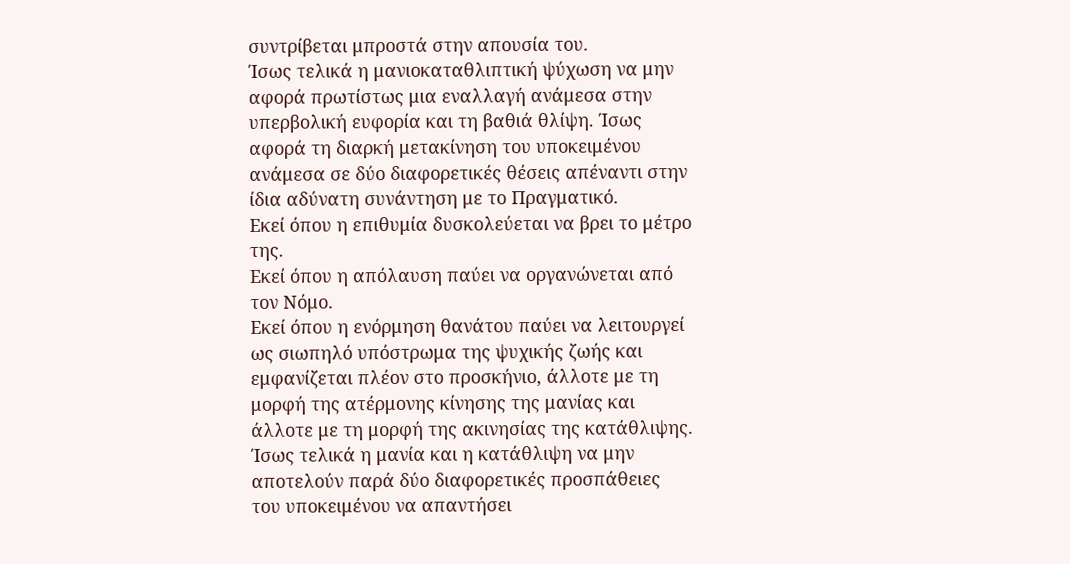συντρίβεται μπροστά στην απουσία του.
Ίσως τελικά η μανιοκαταθλιπτική ψύχωση να μην αφορά πρωτίστως μια εναλλαγή ανάμεσα στην υπερβολική ευφορία και τη βαθιά θλίψη. Ίσως αφορά τη διαρκή μετακίνηση του υποκειμένου ανάμεσα σε δύο διαφορετικές θέσεις απέναντι στην ίδια αδύνατη συνάντηση με το Πραγματικό.
Εκεί όπου η επιθυμία δυσκολεύεται να βρει το μέτρο της.
Εκεί όπου η απόλαυση παύει να οργανώνεται από τον Νόμο.
Εκεί όπου η ενόρμηση θανάτου παύει να λειτουργεί ως σιωπηλό υπόστρωμα της ψυχικής ζωής και εμφανίζεται πλέον στο προσκήνιο, άλλοτε με τη μορφή της ατέρμονης κίνησης της μανίας και άλλοτε με τη μορφή της ακινησίας της κατάθλιψης.
Ίσως τελικά η μανία και η κατάθλιψη να μην αποτελούν παρά δύο διαφορετικές προσπάθειες του υποκειμένου να απαντήσει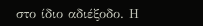στο ίδιο αδιέξοδο. Η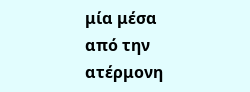μία μέσα από την ατέρμονη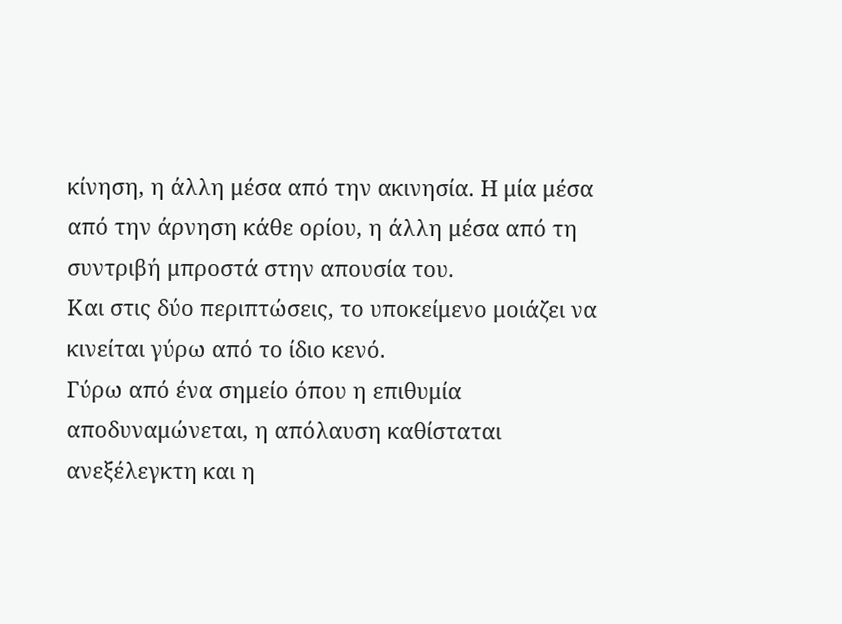κίνηση, η άλλη μέσα από την ακινησία. Η μία μέσα από την άρνηση κάθε ορίου, η άλλη μέσα από τη συντριβή μπροστά στην απουσία του.
Και στις δύο περιπτώσεις, το υποκείμενο μοιάζει να κινείται γύρω από το ίδιο κενό.
Γύρω από ένα σημείο όπου η επιθυμία αποδυναμώνεται, η απόλαυση καθίσταται ανεξέλεγκτη και η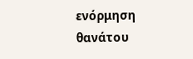ενόρμηση θανάτου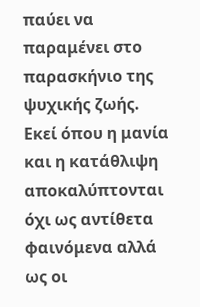παύει να παραμένει στο παρασκήνιο της ψυχικής ζωής.
Εκεί όπου η μανία και η κατάθλιψη αποκαλύπτονται όχι ως αντίθετα φαινόμενα αλλά ως οι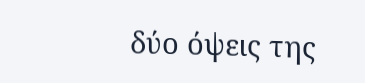δύο όψεις της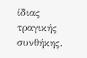ίδιας τραγικής συνθήκης.